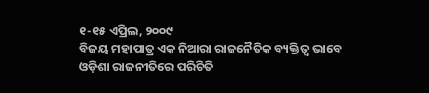୧-୧୫ ଏପ୍ରିଲ, ୨୦୦୯
ବିଜୟ ମହାପାତ୍ର ଏକ ନିଆରା ରାଜନୈତିକ ବ୍ୟକ୍ତିତ୍ୱ ଭାବେ ଓଡ଼ିଶା ରାଜନୀତିରେ ପରିଚିତି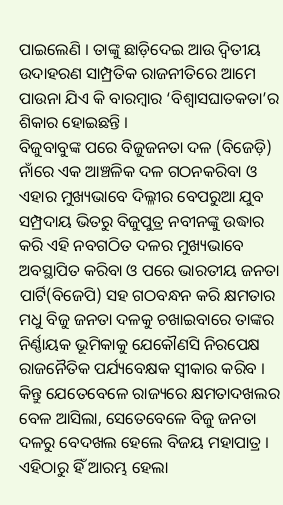ପାଇଲେଣି । ତାଙ୍କୁ ଛାଡ଼ିଦେଇ ଆଉ ଦ୍ୱିତୀୟ ଉଦାହରଣ ସାମ୍ପ୍ରତିକ ରାଜନୀତିରେ ଆମେ ପାଉନା ଯିଏ କି ବାରମ୍ବାର ‘ବିଶ୍ୱାସଘାତକତା’ର ଶିକାର ହୋଇଛନ୍ତି ।
ବିଜୁବାବୁଙ୍କ ପରେ ବିଜୁଜନତା ଦଳ (ବିଜେଡ଼ି) ନାଁରେ ଏକ ଆଞ୍ଚଳିକ ଦଳ ଗଠନକରିବା ଓ ଏହାର ମୁଖ୍ୟଭାବେ ଦିଲ୍ଳୀର ବେପରୁଆ ଯୁବ ସମ୍ପ୍ରଦାୟ ଭିତରୁ ବିଜୁପୁତ୍ର ନବୀନଙ୍କୁ ଉଦ୍ଧାର କରି ଏହି ନବଗଠିତ ଦଳର ମୁଖ୍ୟଭାବେ ଅବସ୍ଥାପିତ କରିବା ଓ ପରେ ଭାରତୀୟ ଜନତା ପାର୍ଟି(ବିଜେପି) ସହ ଗଠବନ୍ଧନ କରି କ୍ଷମତାର ମଧୁ ବିଜୁ ଜନତା ଦଳକୁ ଚଖାଇବାରେ ତାଙ୍କର ନିର୍ଣ୍ଣାୟକ ଭୂମିକାକୁ ଯେକୌଣସି ନିରପେକ୍ଷ ରାଜନୈତିକ ପର୍ଯ୍ୟବେକ୍ଷକ ସ୍ୱୀକାର କରିବ । କିନ୍ତୁ ଯେତେବେଳେ ରାଜ୍ୟରେ କ୍ଷମତାଦଖଲର ବେଳ ଆସିଲା, ସେତେବେଳେ ବିଜୁ ଜନତା ଦଳରୁ ବେଦଖଲ ହେଲେ ବିଜୟ ମହାପାତ୍ର । ଏହିଠାରୁ ହିଁ ଆରମ୍ଭ ହେଲା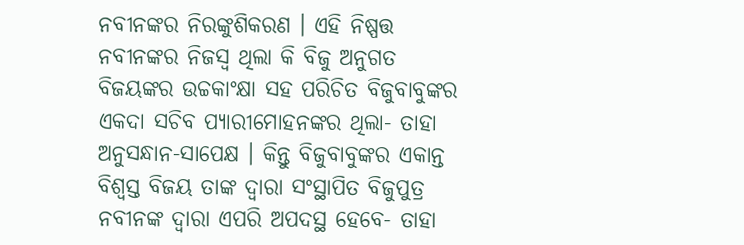ନବୀନଙ୍କର ନିରଙ୍କୁଶିକରଣ । ଏହି ନିଷ୍ପତ୍ତ ନବୀନଙ୍କର ନିଜସ୍ୱ ଥିଲା କି ବିଜୁ ଅନୁଗତ ବିଜୟଙ୍କର ଉଚ୍ଚକାଂକ୍ଷା ସହ ପରିଚିତ ବିଜୁବାବୁଙ୍କର ଏକଦା ସଚିବ ପ୍ୟାରୀମୋହନଙ୍କର ଥିଲା- ତାହା ଅନୁସନ୍ଧାନ-ସାପେକ୍ଷ । କିନ୍ତୁ ବିଜୁବାବୁଙ୍କର ଏକାନ୍ତ ବିଶ୍ୱସ୍ତ ବିଜୟ ତାଙ୍କ ଦ୍ୱାରା ସଂସ୍ଥାପିତ ବିଜୁପୁତ୍ର ନବୀନଙ୍କ ଦ୍ୱାରା ଏପରି ଅପଦସ୍ଥ ହେବେ- ତାହା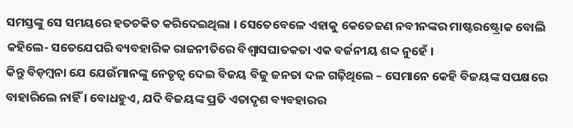ସମସ୍ତଙ୍କୁ ସେ ସମୟରେ ହତଚକିତ କରିଦେଇଥିଲା । ସେତେବେଳେ ଏହାକୁ କେତେଜଣ ନବୀନଙ୍କର ମାଷ୍ଟରଷ୍ଟ୍ରୋକ ବୋଲି କହିଲେ- ସତେଯେପରି ବ୍ୟବହାରିକ ରାଜନୀତିରେ ବିଶ୍ୱାସଘାତକତା ଏକ ବର୍ଜନୀୟ ଶବ୍ଦ ନୁହେଁ ।
କିନ୍ତୁ ବିଡ଼ମ୍ବନା ଯେ ଯେଉଁମାନଙ୍କୁ ନେତୃତ୍ୱ ଦେଇ ବିଜୟ ବିଜୁ ଜନତା ଦଳ ଗଢ଼ିଥିଲେ – ସେମାନେ କେହି ବିଜୟଙ୍କ ସପକ୍ଷରେ ବାହାରିଲେ ନାହିଁ । ବୋଧହୁଏ, ଯଦି ବିଜୟଙ୍କ ପ୍ରତି ଏତାଦୃଶ ବ୍ୟବହାରର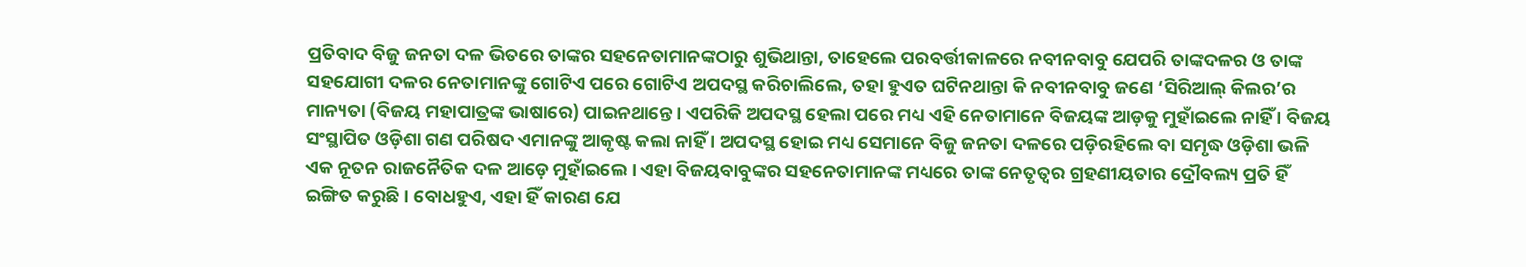ପ୍ରତିବାଦ ବିଜୁ ଜନତା ଦଳ ଭିତରେ ତାଙ୍କର ସହନେତାମାନଙ୍କଠାରୁ ଶୁଭିଥାନ୍ତା, ତାହେଲେ ପରବର୍ତ୍ତୀକାଳରେ ନବୀନବାବୁ ଯେପରି ତାଙ୍କଦଳର ଓ ତାଙ୍କ ସହଯୋଗୀ ଦଳର ନେତାମାନଙ୍କୁ ଗୋଟିଏ ପରେ ଗୋଟିଏ ଅପଦସ୍ଥ କରିଚାଲିଲେ, ତହା ହୁଏତ ଘଟିନଥାନ୍ତା କି ନବୀନବାବୁ ଜଣେ ‘ସିରିଆଲ୍ କିଲର’ର ମାନ୍ୟତା (ବିଜୟ ମହାପାତ୍ରଙ୍କ ଭାଷାରେ) ପାଇନଥାନ୍ତେ । ଏପରିକି ଅପଦସ୍ଥ ହେଲା ପରେ ମଧ୍ୟ ଏହି ନେତାମାନେ ବିଜୟଙ୍କ ଆଡ଼କୁ ମୁହାଁଇଲେ ନାହିଁ । ବିଜୟ ସଂସ୍ଥାପିତ ଓଡ଼ିଶା ଗଣ ପରିଷଦ ଏମାନଙ୍କୁ ଆକୃଷ୍ଟ କଲା ନାହିଁ । ଅପଦସ୍ଥ ହୋଇ ମଧ୍ୟ ସେମାନେ ବିଜୁ ଜନତା ଦଳରେ ପଡ଼ିରହିଲେ ବା ସମୃଦ୍ଧ ଓଡ଼ିଶା ଭଳି ଏକ ନୂତନ ରାଜନୈତିକ ଦଳ ଆଡ଼େ ମୁହାଁଇଲେ । ଏହା ବିଜୟବାବୁଙ୍କର ସହନେତାମାନଙ୍କ ମଧ୍ୟରେ ତାଙ୍କ ନେତୃତ୍ୱର ଗ୍ରହଣୀୟତାର ଦ୍ରୌବଲ୍ୟ ପ୍ରତି ହିଁ ଇଙ୍ଗିତ କରୁଛି । ବୋଧହୁଏ, ଏହା ହିଁ କାରଣ ଯେ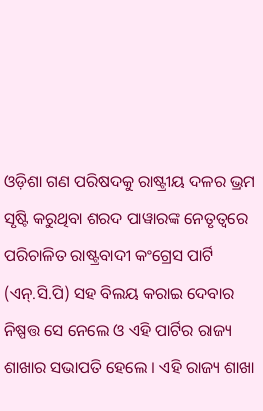ଓଡ଼ିଶା ଗଣ ପରିଷଦକୁ ରାଷ୍ଟ୍ରୀୟ ଦଳର ଭ୍ରମ ସୃଷ୍ଟି କରୁଥିବା ଶରଦ ପାୱାରଙ୍କ ନେତୃତ୍ୱରେ ପରିଚାଳିତ ରାଷ୍ଟ୍ରବାଦୀ କଂଗ୍ରେସ ପାର୍ଟି (ଏନ୍.ସି.ପି) ସହ ବିଲୟ କରାଇ ଦେବାର ନିଷ୍ପତ୍ତ ସେ ନେଲେ ଓ ଏହି ପାର୍ଟିର ରାଜ୍ୟ ଶାଖାର ସଭାପତି ହେଲେ । ଏହି ରାଜ୍ୟ ଶାଖା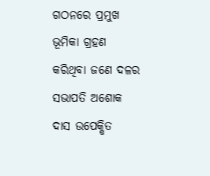ଗଠନରେ ପ୍ରମୁଖ ଭୂମିକା ଗ୍ରହଣ କରିଥିବା ଜଣେ ଦଳର ସଭାପତି ଅଶୋକ ଦାସ ଉପେକ୍ଷିତ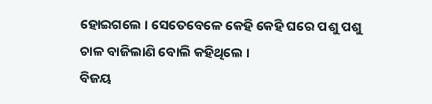ହୋଇଗଲେ । ସେତେବେଳେ କେହି କେହି ଘରେ ପଶୁ ପଶୁ ଚାଳ ବାଜିଲାଣି ବୋଲି କହିଥିଲେ ।
ବିଜୟ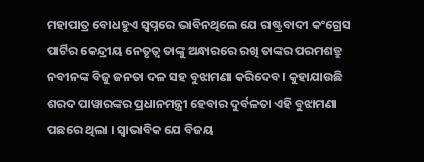ମହାପାତ୍ର ବୋଧହୁଏ ସ୍ୱପ୍ନରେ ଭାବିନଥିଲେ ଯେ ରାଷ୍ଟ୍ରବାଦୀ କଂଗ୍ରେସ ପାର୍ଟିର କେନ୍ଦ୍ରୀୟ ନେତୃତ୍ୱ ତାଙ୍କୁ ଅନ୍ଧାରରେ ରଖି ତାଙ୍କର ପରମଶତ୍ରୁ ନବୀନଙ୍କ ବିଜୁ ଜନତା ଦଳ ସହ ବୁଝାମଣା କରିଦେବ । କୁହାଯାଉଛି ଶରଦ ପାୱାରଙ୍କର ପ୍ରଧାନମନ୍ତ୍ରୀ ହେବାର ଦୁର୍ବଳତା ଏହି ବୁଝାମଣା ପଛରେ ଥିଲା । ସ୍ୱାଭାବିକ ଯେ ବିଜୟ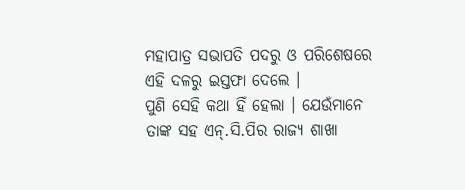ମହାପାତ୍ର ସଭାପତି ପଦରୁ ଓ ପରିଶେଷରେ ଏହି ଦଳରୁ ଇସ୍ତଫା ଦେଲେ ।
ପୁଣି ସେହି କଥା ହିଁ ହେଲା । ଯେଉଁମାନେ ତାଙ୍କ ସହ ଏନ୍.ସି.ପିର ରାଜ୍ୟ ଶାଖା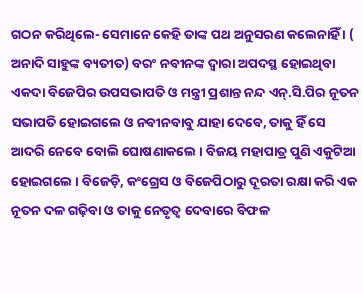ଗଠନ କରିଥିଲେ- ସେମାନେ କେହି ତାଙ୍କ ପଥ ଅନୁସରଣ କଲେନାହିଁ । ( ଅନାଦି ସାହୁଙ୍କ ବ୍ୟତୀତ) ବରଂ ନବୀନଙ୍କ ଦ୍ୱାରା ଅପଦସ୍ଥ ହୋଇଥିବା ଏକଦା ବିଜେପିର ଉପସଭାପତି ଓ ମନ୍ତ୍ରୀ ପ୍ରଶାନ୍ତ ନନ୍ଦ ଏନ୍.ସି.ପିର ନୂତନ ସଭାପତି ହୋଇଗଲେ ଓ ନବୀନବାବୁ ଯାହା ଦେବେ, ତାକୁ ହିଁ ସେ ଆଦରି ନେବେ ବୋଲି ଘୋଷଣାକଲେ । ବିଜୟ ମହାପାତ୍ର ପୁଣି ଏକୁଟିଆ ହୋଇଗଲେ । ବିଜେଡ଼ି, କଂଗ୍ରେସ ଓ ବିଜେପିଠାରୁ ଦୂରତା ରକ୍ଷା କରି ଏକ ନୂତନ ଦଳ ଗଢ଼ିବା ଓ ତାକୁ ନେତୃତ୍ୱ ଦେବାରେ ବିଫଳ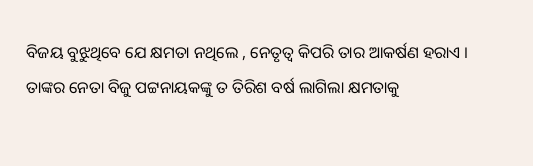ବିଜୟ ବୁଝୁଥିବେ ଯେ କ୍ଷମତା ନଥିଲେ , ନେତୃତ୍ୱ କିପରି ତାର ଆକର୍ଷଣ ହରାଏ । ତାଙ୍କର ନେତା ବିଜୁ ପଟ୍ଟନାୟକଙ୍କୁ ତ ତିରିଶ ବର୍ଷ ଲାଗିଲା କ୍ଷମତାକୁ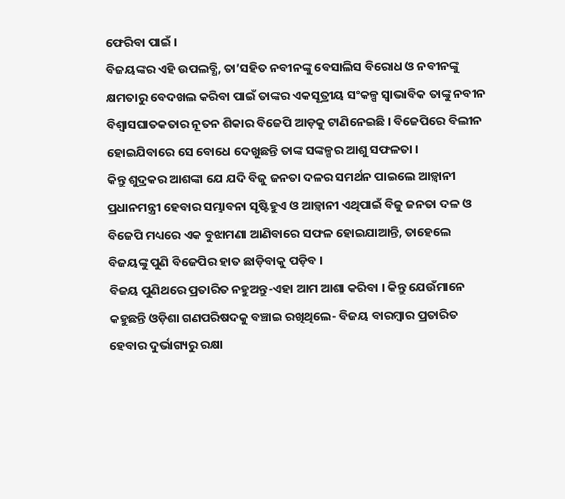ଫେରିବା ପାଇଁ ।
ବିଜୟଙ୍କର ଏହି ଉପଲବ୍ଧି, ତା’ସହିତ ନବୀନଙ୍କୁ ବେସାଲିସ ବିରୋଧ ଓ ନବୀନଙ୍କୁ କ୍ଷମତାରୁ ବେଦଖଲ କରିବା ପାଇଁ ତାଙ୍କର ଏକସୂତ୍ରୀୟ ସଂକଳ୍ପ ସ୍ୱାଭାବିକ ତାଙ୍କୁ ନବୀନ ବିଶ୍ୱାସଘାତକତାର ନୂତନ ଶିକାର ବିଜେପି ଆଡ଼କୁ ଟାଣିନେଇଛି । ବିଜେପିରେ ବିଲୀନ ହୋଇଯିବାରେ ସେ ବୋଧେ ଦେଖୁଛନ୍ତି ତାଙ୍କ ସଙ୍କଳ୍ପର ଆଶୁ ସଫଳତା ।
କିନ୍ତୁ ଶୁଦ୍ରକର ଆଶଙ୍କା ଯେ ଯଦି ବିଜୁ ଜନତା ଦଳର ସମର୍ଥନ ପାଇଲେ ଆଡ଼୍ୱାନୀ ପ୍ରଧାନମନ୍ତ୍ରୀ ହେବାର ସମ୍ଭାବନା ସୃଷ୍ଟିହୁଏ ଓ ଆଡ଼୍ୱାନୀ ଏଥିପାଇଁ ବିଜୁ ଜନତା ଦଳ ଓ ବିଜେପି ମଧ୍ୟରେ ଏକ ବୁଝାମଣା ଆଣିବାରେ ସଫଳ ହୋଇଯାଆନ୍ତି, ତାହେଲେ ବିଜୟଙ୍କୁ ପୁଣି ବିଜେପିର ହାତ ଛାଡ଼ିବାକୁ ପଡ଼ିବ ।
ବିଜୟ ପୁଣିଥରେ ପ୍ରତାରିତ ନହୁଅନ୍ତୁ-ଏହା ଆମ ଆଶା କରିବା । କିନ୍ତୁ ଯେଉଁମାନେ କହୁଛନ୍ତି ଓଡ଼ିଶା ଗଣପରିଷଦକୁ ବଞ୍ଚାଇ ରଖିଥିଲେ- ବିଜୟ ବାରମ୍ବାର ପ୍ରତାରିତ ହେବାର ଦୁର୍ଭାଗ୍ୟରୁ ରକ୍ଷା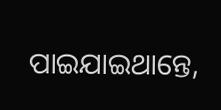ପାଇଯାଇଥାନ୍ତେ,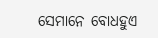ସେମାନେ ବୋଧହୁଏ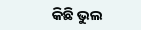କିଛି ଭୁଲ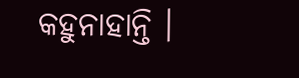କହୁନାହାନ୍ତି ।